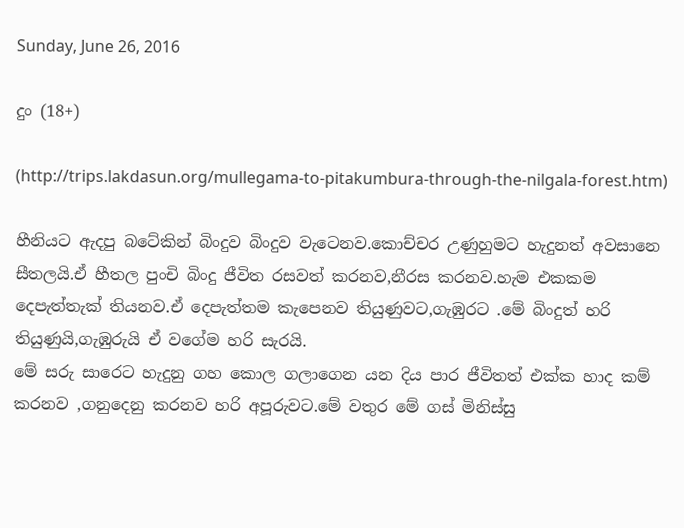Sunday, June 26, 2016

දුං (18+)

(http://trips.lakdasun.org/mullegama-to-pitakumbura-through-the-nilgala-forest.htm)

හීනියට ඇදපු බටේකින් බිංදුව බිංදුව වැටෙනව.කොච්චර උණුහුමට හැදුනත් අවසානෙ සීතලයි.ඒ හීතල පුංචි බිංදු ජීවිත රසවත් කරනව,නීරස කරනව.හැම එකකම දෙපැත්තැක් තියනව.ඒ දෙපැත්තම කැපෙනව තියුණුවට,ගැඹුරට .මේ බිංදුත් හරි තියුණුයි,ගැඹුරුයි ඒ වගේම හරි සැරයි.
මේ සරු සාරෙට හැදුනු ගහ කොල ගලාගෙන යන දිය පාර ජීවිතත් එක්ක හාද කම් කරනව ,ගනුදෙනු කරනව හරි අපූරුවට.මේ වතුර මේ ගස් මිනිස්සු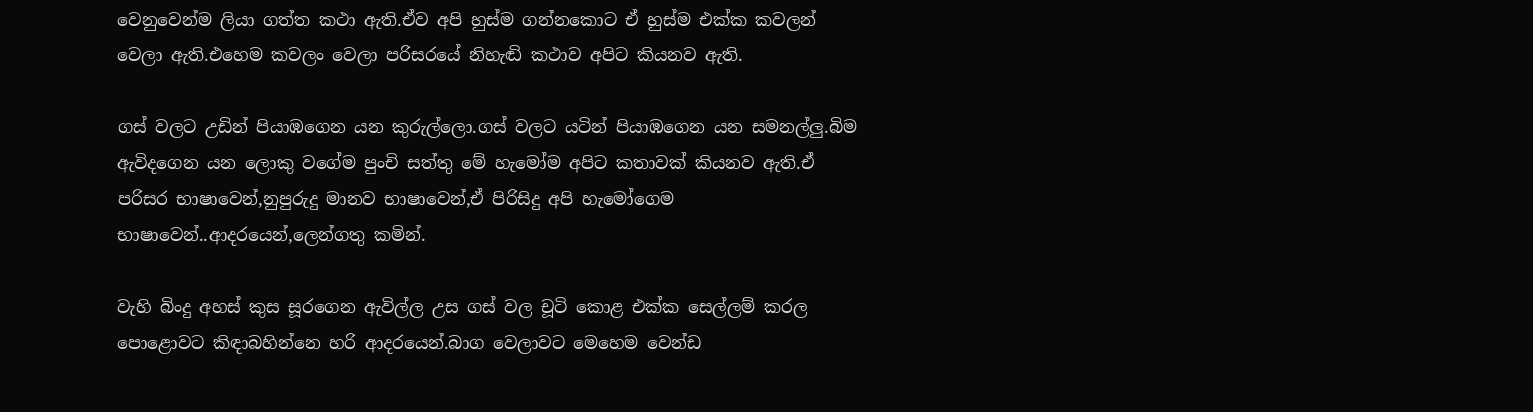වෙනුවෙන්ම ලියා ගත්ත කථා ඇති.ඒව අපි හුස්ම ගන්නකොට ඒ හුස්ම එක්ක කවලන් වෙලා ඇති.එහෙම කවලං වෙලා පරිසරයේ නිහැඬි කථාව අපිට කියනව ඇති.

ගස් වලට උඩින් පියාඹගෙන යන කුරුල්ලො.ගස් වලට යටින් පියාඹගෙන යන සමනල්ලු.බිම ඇවිදගෙන යන ලොකු වගේම පුංචි සත්තු මේ හැමෝම අපිට කතාවක් කියනව ඇති.ඒ පරිසර භාෂාවෙන්,නුපුරුදු මානව භාෂාවෙන්,ඒ පිරිසිදු අපි හැමෝගෙම භාෂාවෙන්..ආදරයෙන්,ලෙන්ගතු කමින්.

වැහි බිංදු අහස් කුස සූරගෙන ඇවිල්ල උස ගස් වල චූටි කොළ එක්ක සෙල්ලම් කරල පොළොවට කිඳාබහින්නෙ හරි ආදරයෙන්.බාග වෙලාවට මෙහෙම වෙන්ඩ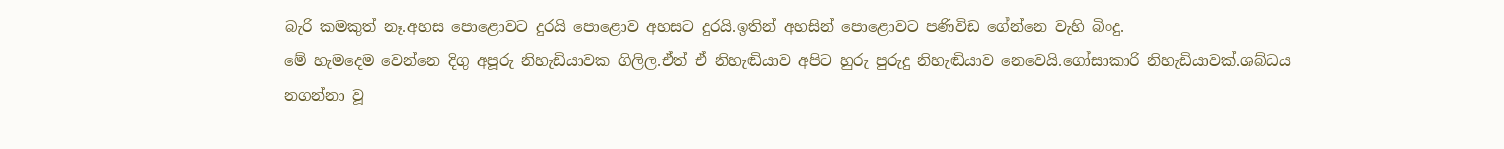බැරි කමකුත් නෑ.අහස පොළොවට දුරයි පොළොව අහසට දුරයි.ඉතින් අහසින් පොළොවට පණිවිඩ ගේන්නෙ වැහි බිංදු.
මේ හැමදෙම වෙන්නෙ දිගු අපූරු නිහැඩියාවක ගිලිල.ඒත් ඒ නිහැඬියාව අපිට හුරු පුරුදු නිහැඬියාව නෙවෙයි.ගෝසාකාරි නිහැඩියාවක්.ශබ්ධය නගන්නා වූ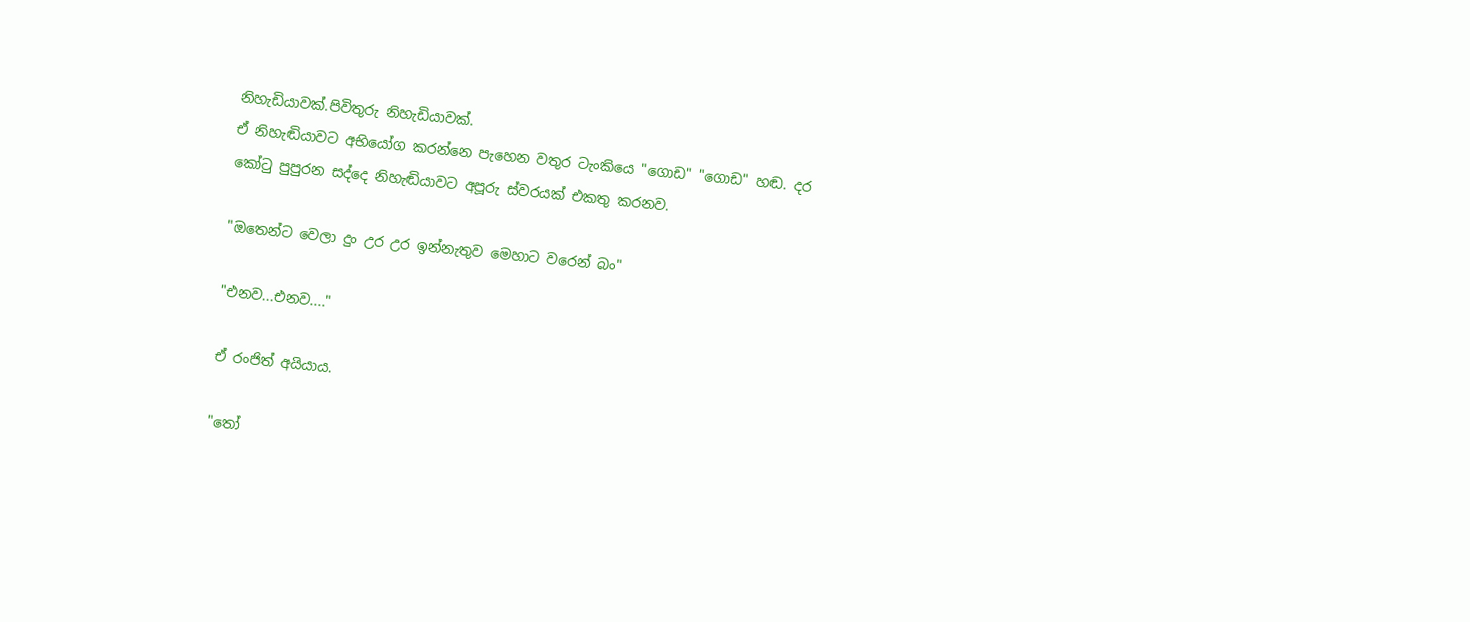නිහැඩියාවක්.පිවිතුරු නිහැඩියාවක්.
ඒ නිහැඬියාවට අභියෝග කරන්නෙ පැහෙන වතුර ටැංකියෙ "ගොඩ" "ගොඩ" හඬ. දර කෝටු පුපුරන සද්දෙ නිහැඬියාවට අපූරු ස්වරයක් එකතු කරනව.

"ඔතෙන්ට වෙලා දුං උර උර ඉන්නැතුව මෙහාට වරෙන් බං"

"එනව...එනව...."

ඒ රංජිත් අයියාය.

"තෝ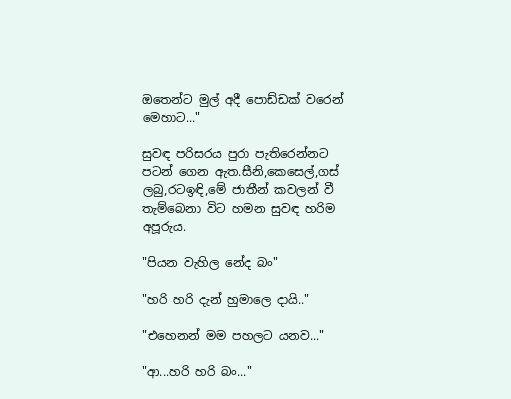ඔතෙන්ට මුල් අදී පොඩ්ඩක් වරෙන් මෙහාට..."

සුවඳ පරිසරය පුරා පැතිරෙන්නට පටන් ගෙන ඇත.සීනි,කෙසෙල්,ගස් ලබු,රටඉඳි,මේ ජාතීන් කවලන් වී තැම්බෙනා විට හමන සුවඳ හරිම අපූරුය.

"පියන වැහිල නේද බං"

"හරි හරි දැන් හුමාලෙ දායි.."

"එහෙනන් මම පහලට යනව..."

"ආ...හරි හරි බං..."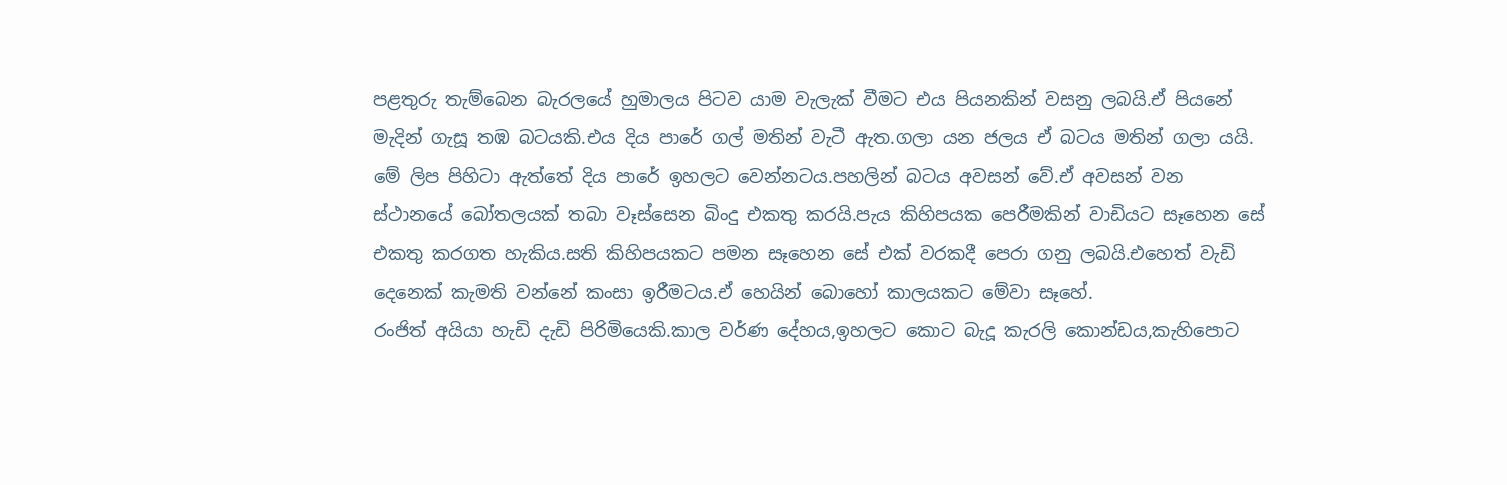පළතුරු තැම්බෙන බැරලයේ හුමාලය පිටව යාම වැලැක් වීමට එය පියනකින් වසනු ලබයි.ඒ පියනේ මැදින් ගැසූ තඹ බටයකි.එය දිය පාරේ ගල් මතින් වැටී ඇත.ගලා යන ජලය ඒ බටය මතින් ගලා යයි.
මේ ලිප පිහිටා ඇත්තේ දිය පාරේ ඉහලට වෙන්නටය.පහලින් බටය අවසන් වේ.ඒ අවසන් වන ස්ථානයේ බෝතලයක් තබා වෑස්සෙන බිංදු එකතු කරයි.පැය කිහිපයක පෙරීමකින් වාඩියට සෑහෙන සේ එකතු කරගත හැකිය.සති කිහිපයකට පමන සෑහෙන සේ එක් වරකදී පෙරා ගනු ලබයි.එහෙත් වැඩි දෙනෙක් කැමති වන්නේ කංසා ඉරීමටය.ඒ හෙයින් බොහෝ කාලයකට මේවා සෑහේ.
රංජිත් අයියා හැඩි දැඩි පිරිමියෙකි.කාල වර්ණ දේහය,ඉහලට කොට බැදූ කැරලි කොන්ඩය,කැහිපොට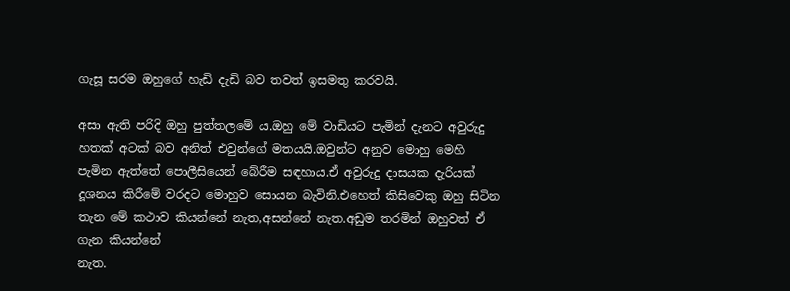ගැසූ සරම ඔහුගේ හැඩි දැඩි බව තවත් ඉසමතු කරවයි.

අසා ඇති පරිදි ඔහු පුත්තලමේ ය.ඔහු මේ වාඩියට පැමින් දැනට අවුරුදු හතක් අටක් බව අනිත් එවුන්ගේ මතයයි.ඔවුන්ට අනුව මොහු මෙහි පැමින ඇත්තේ පොලීසියෙන් බේරීම සඳහාය.ඒ අවුරුදු දාසයක දැරියක් දූශනය කිරීමේ වරදට මොහුව සොයන බැවිනි.එහෙත් කිසිවෙකු ඔහු සිටින තැන මේ කථාව කියන්නේ නැත,අසන්නේ නැත.අඩුම තරමින් ඔහුවත් ඒ ගැන කියන්නේ
නැත.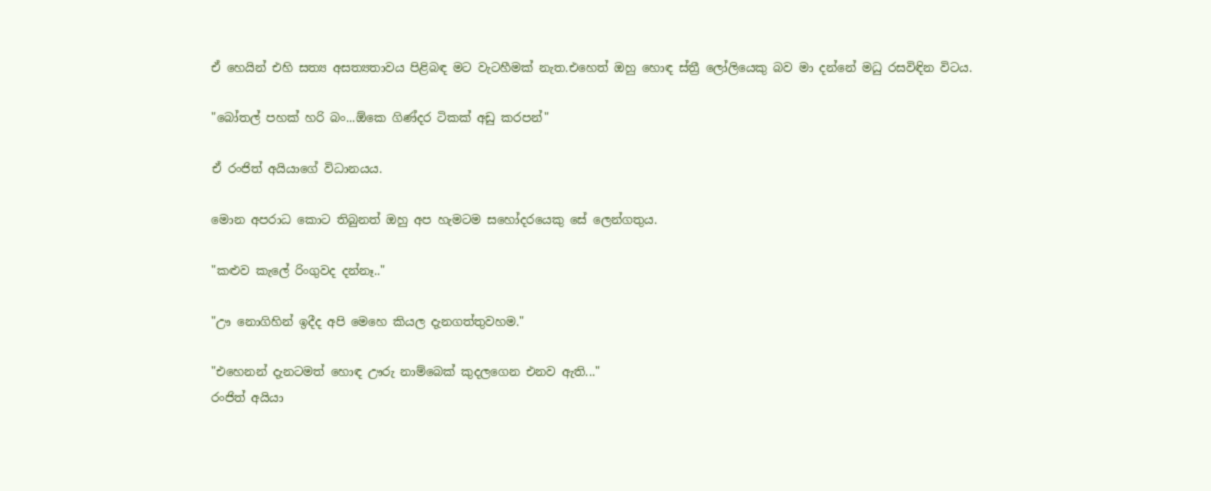ඒ හෙයින් එහි සත්‍ය අසත්‍යතාවය පිළිබඳ මට වැටහීමක් නැත.එහෙත් ඔහු හොඳ ස්ත්‍රී ලෝලියෙකු බව මා දන්නේ මධු රසවිඳින විටය.

"බෝතල් පහක් හරි බං...ඕකෙ ගිණ්දර ටිකක් අඩු කරපන්"

ඒ රංජිත් අයියාගේ විධානයය.

මොන අපරාධ කොට තිබුනත් ඔහු අප හැමටම සහෝදරයෙකු සේ ලෙන්ගතුය.

"කළුව කැලේ රිංගුවද දන්නෑ.."

"ඌ නොගිහින් ඉදීද අපි මෙහෙ කියල දැනගත්තුවහම."

"එහෙනන් දැනටමත් හොඳ ඌරු නාම්බෙක් කුදලගෙන එනව ඇති..."
රංජිත් අයියා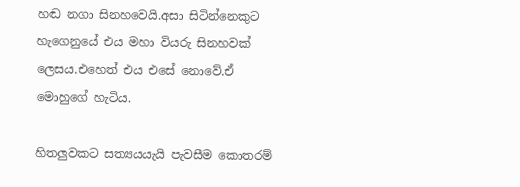හඬ නගා සිනහවෙයි.අසා සිටින්නෙකුට හැගෙනුයේ එය මහා වියරු සිනහවක් ලෙසය.එහෙත් එය එසේ නොවේ.ඒ මොහුගේ හැටිය.

හිතලුවකට සත්‍යයයැයි පැවසීම කොතරම්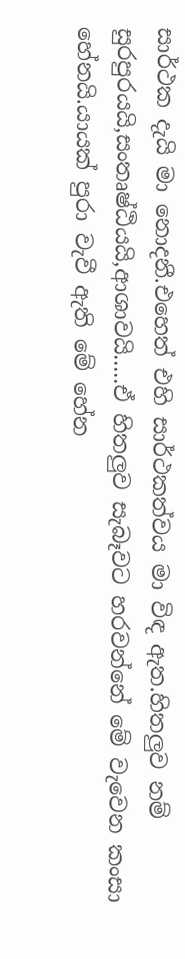සාර්ථක දැයි මා නොදනී.එහෙත් එහි සාර්ථකත්වය මා විඳ ඇත.හිතලුව නම් සුරපුරයයි,සංතෘෂ්ඨියයි,ආශාවයි.....ඒ හිතලුව සැබෑවට හරවන්නේ මේ වැවෙන කංසා හේනයි.යායක් පුරා වැවී ඇති මේ හේන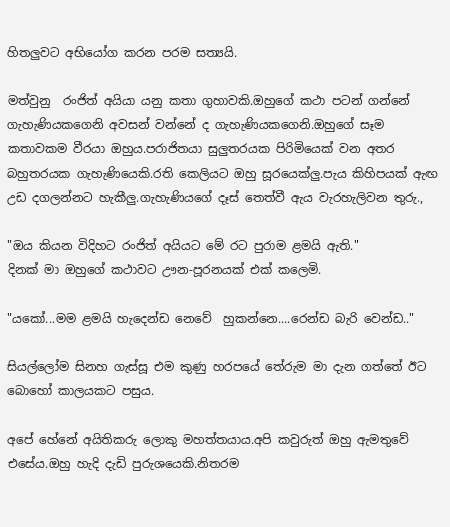හිතලුවට අභියෝග කරන පරම සත්‍යයි.

මත්වුනු  රංජිත් අයියා යනු කතා ගුහාවකි.ඔහුගේ කථා පටන් ගන්නේ ගැහැණියකගෙනි අවසන් වන්නේ ද ගැහැණියකගෙනි.ඔහුගේ සෑම කතාවකම වීරයා ඔහුය.පරාජිතයා සුලුතරයක පිරිමියෙක් වන අතර බහුතරයක ගැහැණියෙකි.රති කෙලියට ඔහු සූරයෙක්ලු.පැය කිහිපයක් ඇඟ උඩ දගලන්නට හැකීලු.ගැහැණියගේ දෑස් තෙත්වී ඇය වැරහැලිවන තුරු.,

"ඔය කියන විදිහට රංජිත් අයියට මේ රට පුරාම ළමයි ඇති."
දිනක් මා ඔහුගේ කථාවට ඌන-පූරනයක් එක් කලෙමි.

"යකෝ...මම ළමයි හැදෙන්ඩ නෙවේ  හුකන්නෙ....රෙන්ඩ බැරි වෙන්ඩ.."

සියල්ලෝම සිනහ ගැස්සූ එම කුණු හරපයේ තේරුම මා දැන ගත්තේ ඊට බොහෝ කාලයකට පසුය.

අපේ හේනේ අයිතිකරු ලොකු මහත්තයාය.අපි කවුරුත් ඔහු ඇමතුවේ එසේය.ඔහු හැදි දැඩි පුරුශයෙකි.නිතරම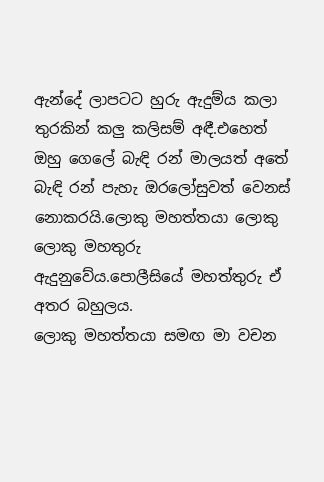ඇන්දේ ලාපටට හුරු ඇදුම්ය කලා තුරකින් කලු කලිසම් අඳී.එහෙත් ඔහු ගෙලේ බැඳි රන් මාලයත් අතේ බැඳි රන් පැහැ ඔරලෝසුවත් වෙනස් නොකරයි.ලොකු මහත්තයා ලොකු ලොකු මහතුරු ඇදුනුවේය.පොලීසියේ මහත්තුරු ඒ අතර බහුලය.
ලොකු මහත්තයා සමඟ මා වචන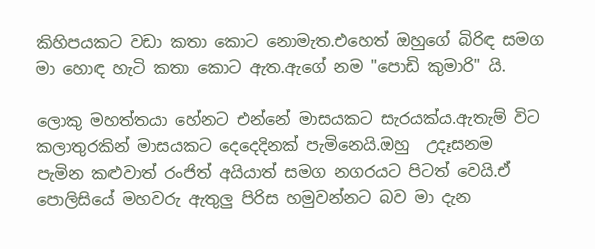කිහිපයකට වඩා කතා කොට නොමැත.එහෙත් ඔහුගේ බිරිඳ සමග මා හොඳ හැටි කතා කොට ඇත.ඇගේ නම "පොඩි කුමාරි" යි.

ලොකු මහත්තයා හේනට එන්නේ මාසයකට සැරයක්ය.ඇතැම් විට කලාතුරකින් මාසයකට දෙදෙදිනක් පැමිනෙයි.ඔහු  උදෑසනම පැමින කළුවාත් රංජිත් අයියාත් සමග නගරයට පිටත් වෙයි.ඒ පොලිසියේ මහවරු ඇතුලු පිරිස හමුවන්නට බව මා දැන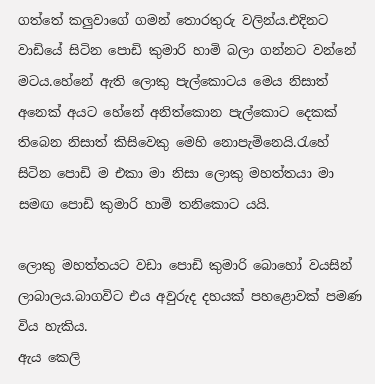ගත්තේ කලුවාගේ ගමන් තොරතුරු වලින්ය.එදිනට වාඩියේ සිටින පොඩි කුමාරි හාමි බලා ගන්නට වන්නේ මටය.හේනේ ඇති ලොකු පැල්කොටය මෙය නිසාත් අනෙක් අයට හේනේ අනිත්කොන පැල්කොට දෙකක් තිබෙන නිසාත් කිසිවෙකු මෙහි නොපැමිනෙයි.රැහේ සිටින පොඩි ම එකා මා නිසා ලොකු මහත්තයා මා සමඟ පොඩි කුමාරි හාමි තනිකොට යයි.

ලොකු මහත්තයට වඩා පොඩි කුමාරි බොහෝ වයසින් ලාබාලය.බාගවිට එය අවුරුද දහයක් පහළොවක් පමණ විය හැකිය.
ඇය කෙලි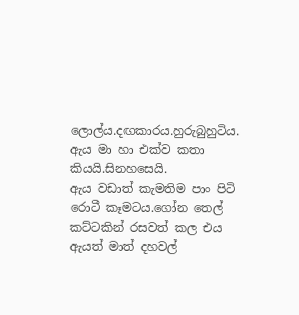ලොල්ය.දඟකාරය.හුරුබුහුටිය.
ඇය මා හා එක්ව කතා කියයි.සිනහසෙයි.
ඇය වඩාත් කැමතිම පාං පිටි රොටී කෑමටය.ගෝන තෙල් කට්ටකින් රසවත් කල එය ඇයත් මාත් දහවල්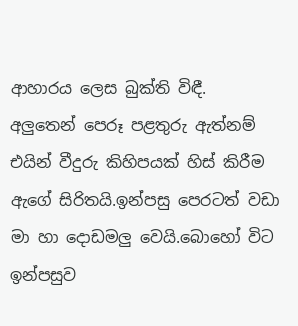ආහාරය ලෙස බුක්ති විඳී.
අලුතෙන් පෙරූ පළතුරු ඇත්නම් එයින් වීදුරු කිහිපයක් හිස් කිරීම ඇගේ සිරිතයි.ඉන්පසු පෙරටත් වඩා මා හා දොඩමලු වෙයි.බොහෝ විට ඉන්පසුව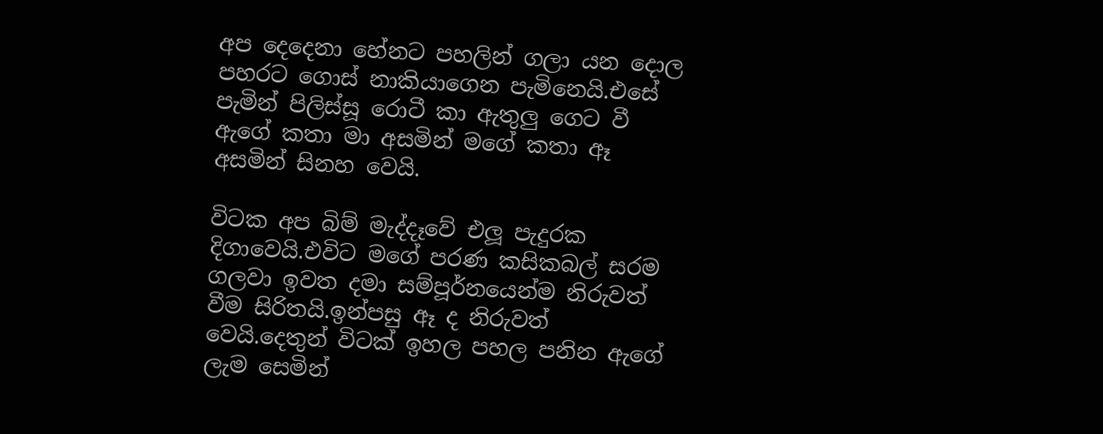අප දෙදෙනා හේනට පහලින් ගලා යන දොල පහරට ගොස් නාකියාගෙන පැමිනෙයි.එසේ පැමින් පිලිස්සූ රොටී කා ඇතුලු ගෙට වී ඇගේ කතා මා අසමින් මගේ කතා ඈ අසමින් සිනහ වෙයි.

විටක අප බිම් මැද්දෑවේ එලූ පැදුරක දිගාවෙයි.එවිට මගේ පරණ කසිකබල් සරම ගලවා ඉවත දමා සම්පූර්නයෙන්ම නිරුවත් වීම සිරිතයි.ඉන්පසු ඈ ද නිරුවත් වෙයි.දෙතුන් විටක් ඉහල පහල පනින ඇගේ ලැම සෙමින්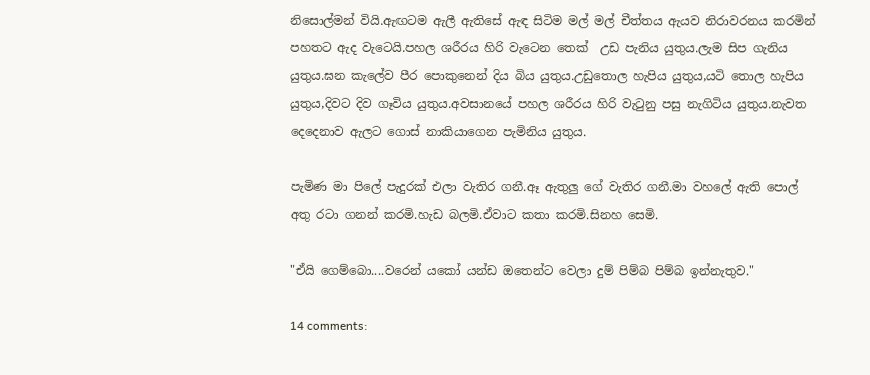නිසොල්මන් වියි.ඇඟටම ඇලී ඇතිසේ ඇඳ සිටිම මල් මල් චීත්තය ඇයව නිරාවරනය කරමින් පහතට ඇද වැටෙයි.පහල ශරීරය හිරි වැටෙන තෙක්  උඩ පැනිය යුතුය.ලැම සිප ගැනිය යුතුය.ඝන කැලේව පීර පොකුනෙන් දිය බිය යුතුය.උඩුතොල හැපිය යුතුය,යටි තොල හැපිය යුතුය,දිවට දිව ගෑවිය යුතුය.අවසානයේ පහල ශරීරය හිරි වැටුනු පසු නැගිටිය යුතුය.නැවත දෙදෙනාව ඇලට ගොස් නාකියාගෙන පැමිනිය යුතුය.

පැමිණ මා පිලේ පැදුරක් එලා වැතිර ගනී.ඈ ඇතුලු ගේ වැතිර ගනී.මා වහලේ ඇති පොල් අතු රටා ගනන් කරමි.හැඩ බලමි.ඒවාට කතා කරමි.සිනහ සෙමි.

"ඒයි ගෙම්බො....වරෙන් යකෝ යන්ඩ ඔතෙන්ට වෙලා දුම් පිම්බ පිම්බ ඉන්නැතුව."

14 comments: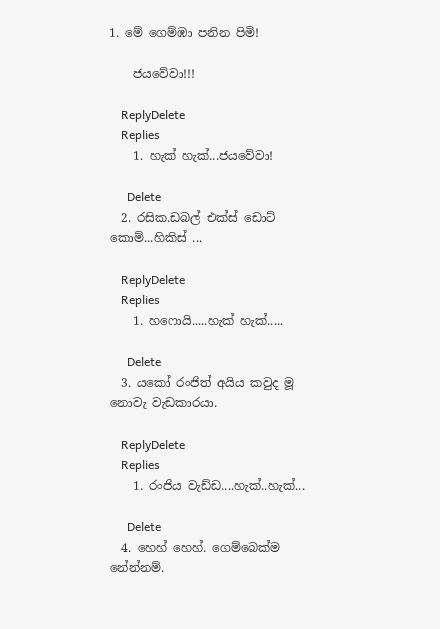1. මේ ගෙම්ඹා පනින පිමි!

    ජයවේවා!!!

    ReplyDelete
    Replies
    1. හැක් හැක්...ජයවේවා!

      Delete
  2. රසික.ඩබල් එක්ස් ඩොට් කොම්...හිකිස් ...

    ReplyDelete
    Replies
    1. හෆොයි.....හැක් හැක්.....

      Delete
  3. යකෝ රංජිත් අයිය කවුද මූ නොවැ වැඩකාරයා.

    ReplyDelete
    Replies
    1. රංජිය වැඩ්ඩ....හැක්..හැක්...

      Delete
  4. හෙහ් හෙහ්. ගෙම්බෙක්ම නේන්නම්.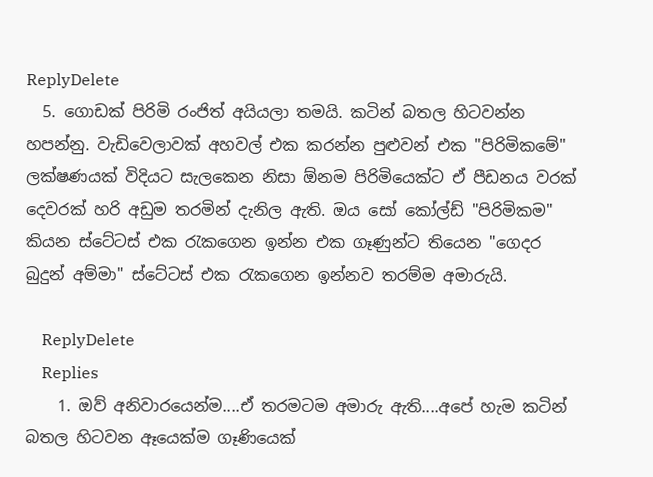ReplyDelete
  5. ගොඩක් පිරිමි රංජිත් අයියලා තමයි. කටින් බතල හිටවන්න හපන්නු. වැඩිවෙලාවක් අහවල් එක කරන්න පුළුවන් එක "පිරිමිකමේ" ලක්ෂණයක් විදියට සැලකෙන නිසා ඕනම පිරිමියෙක්ට ඒ පීඩනය වරක් දෙවරක් හරි අඩුම තරමින් දැනිල ඇති. ඔය සෝ කෝල්ඩ් "පිරිමිකම" කියන ස්ටේටස් එක රැකගෙන ඉන්න එක ගෑණුන්ට තියෙන "ගෙදර බුදුන් අම්මා" ස්ටේටස් එක රැකගෙන ඉන්නව තරම්ම අමාරුයි.

    ReplyDelete
    Replies
    1. ඔව් අනිවාරයෙන්ම....ඒ තරමටම අමාරු ඇති....අපේ හැම කටින් බතල හිටවන ඈයෙක්ම ගෑණියෙක්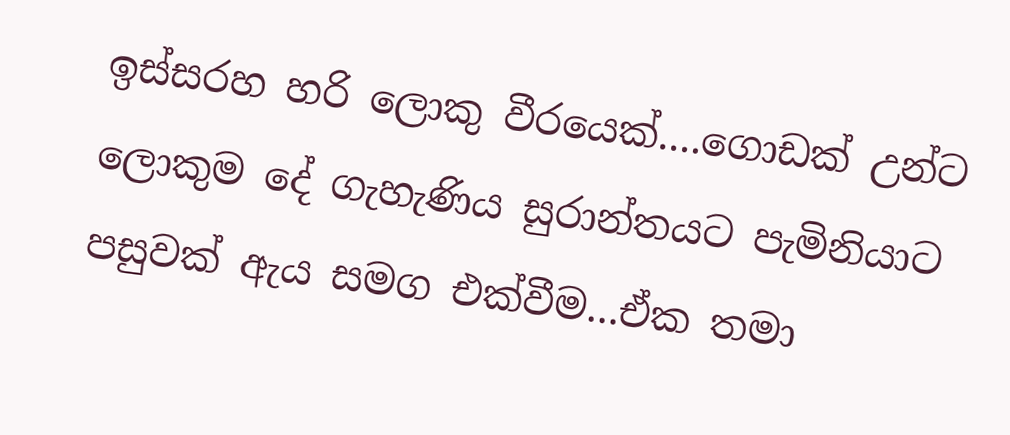ඉස්සරහ හරි ලොකු වීරයෙක්....ගොඩක් උන්ට ලොකුම දේ ගැහැණිය සුරාන්තයට පැමිනියාට පසුවක් ඇය සමග එක්වීම...ඒක තමා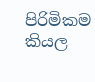පිරිමිකම කියල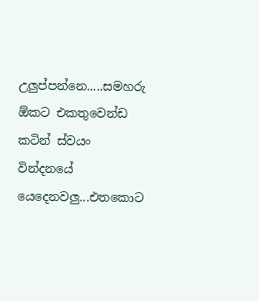උලුප්පන්නෙ.....සමහරු ඕකට එකතුවෙන්ඩ කටින් ස්වයං වින්දනයේ යෙදෙනවලු...එතකොට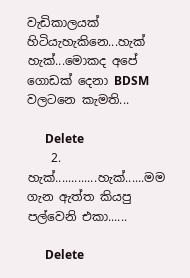වැඩිකාලයක් හිටියැහැකිනෙ...හැක් හැක්...මොකද අපේ ගොඩක් දෙනා BDSM වලටනෙ කැමති...

      Delete
    2. හැක්.............හැක්......මම ගැන ඇත්ත කියපු පල්වෙනි එකා......

      Delete